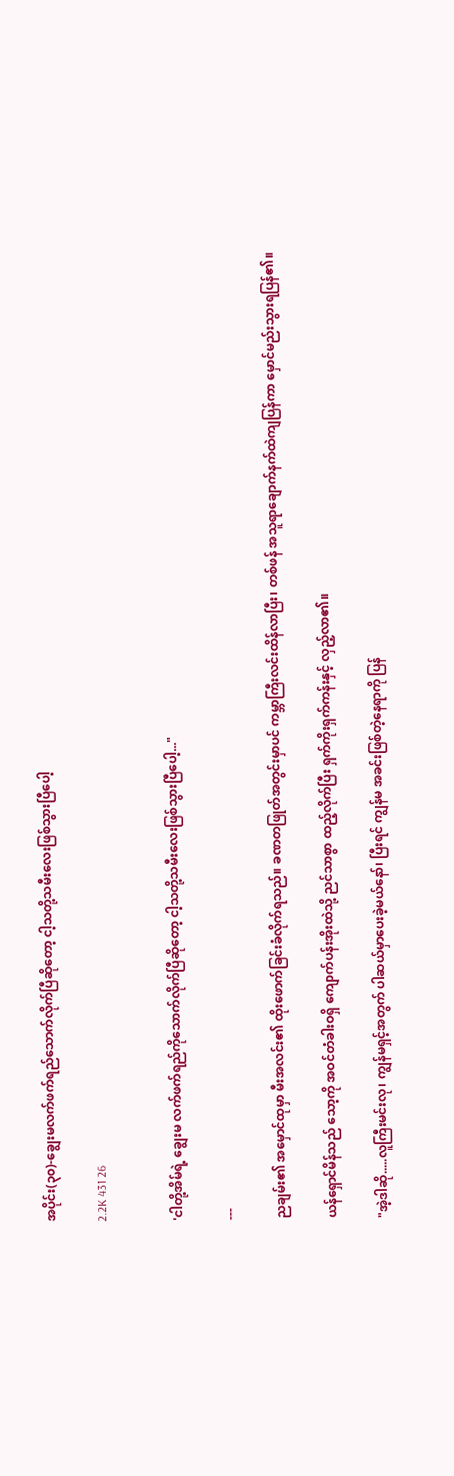အပိုင်း(၃၀)-ချွေးမလက်ဖက်ရည်သောက်လိုက်ပြီဆိုတော့ ငါ့သတို့သမီးလေးဖြစ်သွားပြီပေါ့

2.2K 431 26


'ငါတို့အိမ်ရဲ့ ချွေးမ လက်ဖက်ရည်ကိုသောက်လိုက်ပြီဆိုတော့ ငါ့သတို့သမီးလေးဖြစ်သွားပြီပေါ့..."

---

ညချမ်း၏ အမှောင်ထုမှာ မီးအလင်း၏ ထိုးဖောက်ခြင်းခံလိုက်ရသည်။ ခဏတဖြုတ်အတွင်းမှာပင် ကမ္ဘာကြီးလင်းထိန်လာပြီး၊ တစ်ဖန် အသူရာချောက်နက်ထဲကျပြန်ကာ မှောင်မည်းသွားရပြန်၏။

ယန်ရှောင်မိန်သည် သော့ကို အဝင်တံခါးဝရှိ ကျောက်ပန်းအိုးထဲသို့ ညင်သာစွာ ထည့်လိုက်ပြီး ရှက်ကိုးရှက်ကန်းနှင့် လှည့်လာ၏။

"အဲ့ဒါဆို.....လူကြီးမင်းလု၊ ကျွန်မရှင့်အတွက် ပါဆယ်မှာပေးခဲ့မယ်နော်၊ ပြီးရင် ကျွန်မ အခင်းဖြစ်တဲ့နေရာကို ပြန်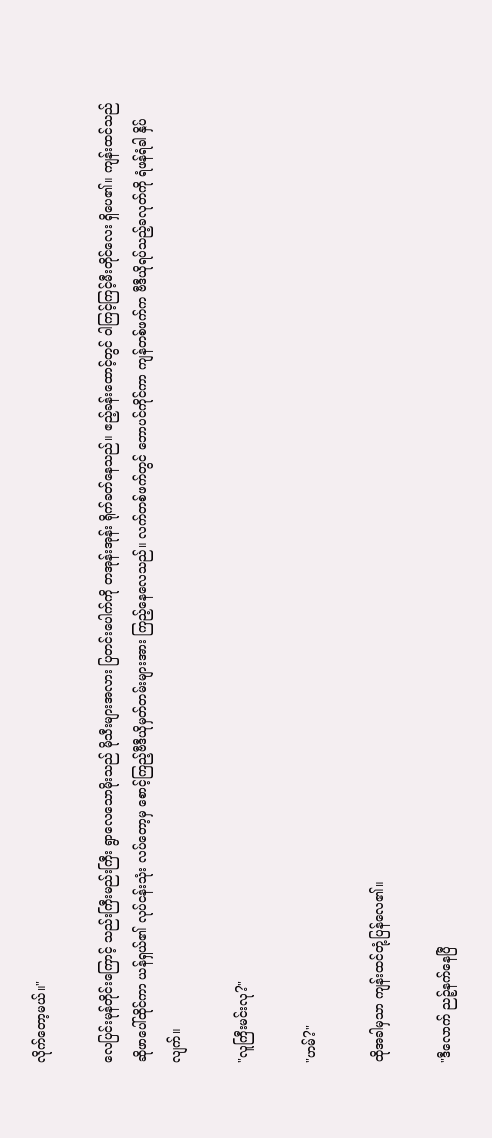လိုက်တော့မယ်။"

လေပြင်းမုန်တိုင်းကြောင့် သည်းကြီးမည်းကြီး ရွာလေသောမိုးသည် မိုသီးများအလား ပြတင်းပေါက်ကို တအုန်းအုန်း ရိုက်ခတ်နေသည်။ ဧည့်ခန်းထောင့်တွင် ဝါကြင့်ကြင့်မီးတိုင်လေး ရှိပေ၏။ ကျန်းထင်သည် ဆိုဖာပေါ်ထိုင်ကာ ယန်ရှယ်၏ လုပ်ငန်းသုံး လပ်တော့မှ စောင့်ကြည့်ဗီဒီယိုမှတ်တမ်းများအား ကြည့်နေလေသည်။ လက်တစ်ဖက်တွင် ဘောပင်ကိုင်ကာ ကျန်တစ်ဖက်က ဗီဒီယိုရပ်သည့်ခလုတ်ကို ရံဖန်ရံခါ နှိပ်လျက်။

"လူကြီးမင်းလု?"

"ဟမ်?"

ထိုအခါမှသာ ကျန်းထင်တုံ့ပြန်လေ၏။

"ဒီလောက် ညဉ့်နက်နေပြီ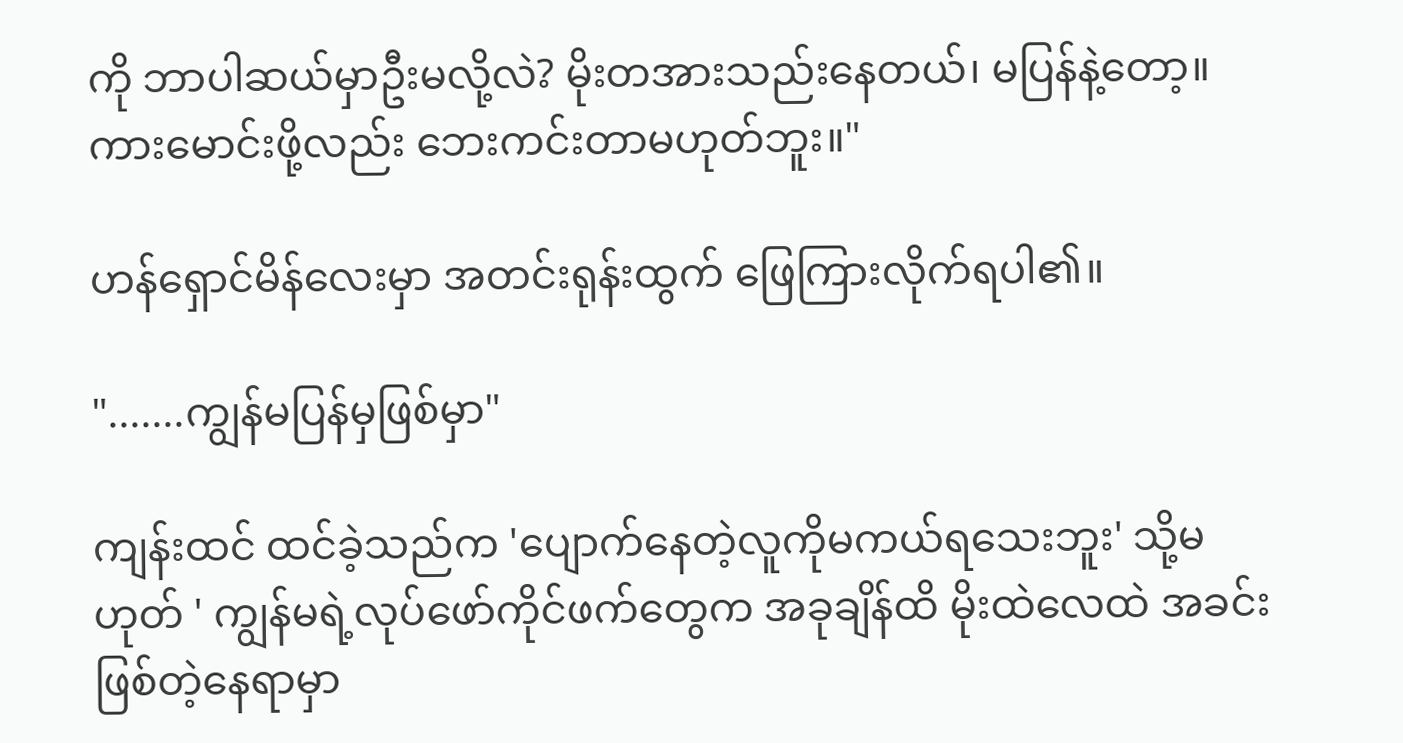ကို ဘာပါဆယ်မှာဦးမလို့လဲ? မိုးတအားသည်းနေတယ်၊ မပြန်နဲ့တော့။ ကားမောင်းဖို့လည်း ဘေးကင်းတာမဟုတ်ဘူး။"

ဟန်ရှောင်မိန်လေးမှာ အတင်းရုန်းထွက် ဖြေကြားလိုက်ရပါ၏။

".......ကျွန်မပြန်မှဖြစ်မှာ"

ကျန်းထင် ထင်ခဲ့သည်က 'ပျောက်နေတဲ့လူကိုမကယ်ရသေးဘူး' သို့မဟုတ် ' ကျွန်မရဲ့လုပ်ဖော်ကိုင်ဖက်တွေက အခုချိန်ထိ မိုးထဲလေထဲ အခင်းဖြစ်တဲ့နေရာမှာ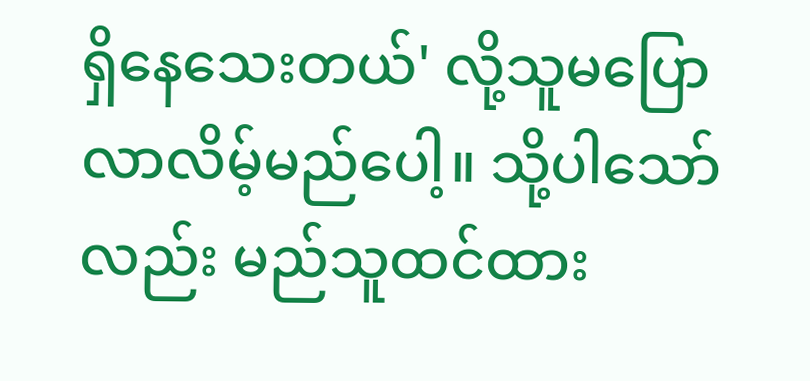ရှိနေသေးတယ်' လို့သူမပြောလာလိမ့်မည်ပေါ့။ သို့ပါသော်လည်း မည်သူထင်ထား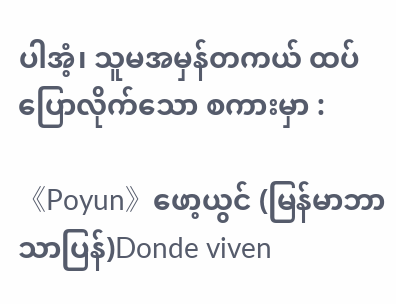ပါအံ့၊ သူမအမှန်တကယ် ထပ်ပြောလိုက်သော စကားမှာ :

《Poyun》ဖော့ယွင် (မြန်မာဘာသာပြန်)Donde viven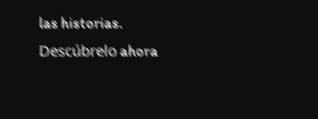las historias. Descúbrelo ahora